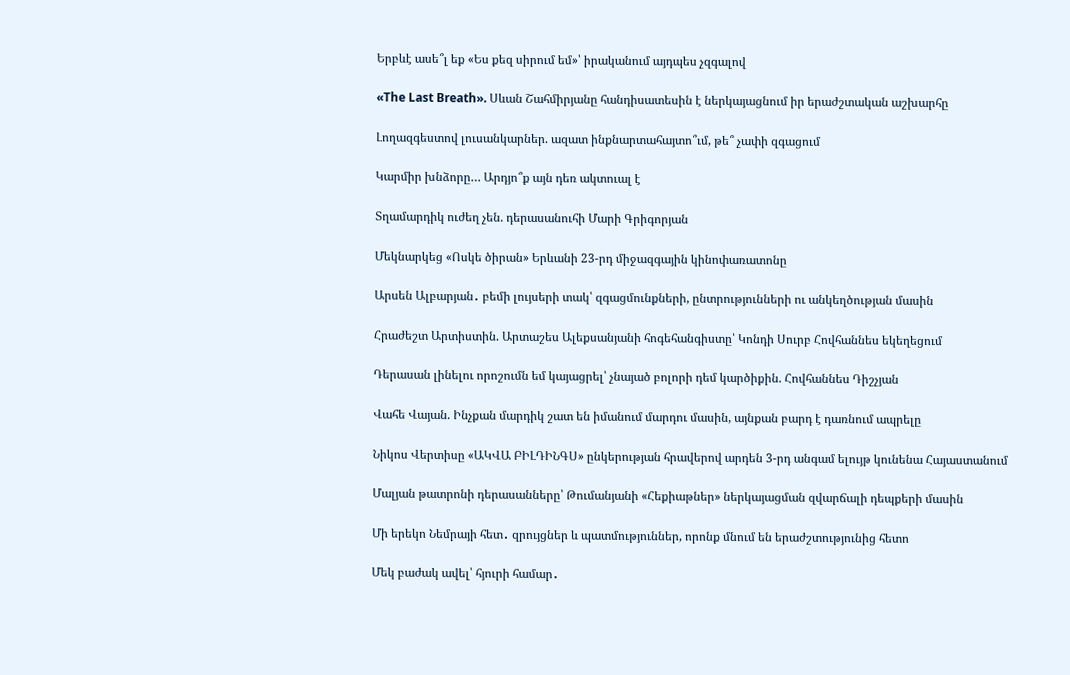Երբևէ ասե՞լ եք «Ես քեզ սիրում եմ»՝ իրականում այդպես չզգալով

«The Last Breath». Սևան Շահմիրյանը հանդիսատեսին է ներկայացնում իր երաժշտական աշխարհը

Լողազգեստով լուսանկարներ. ազատ ինքնարտահայտո՞ւմ, թե՞ չափի զգացում

Կարմիր խնձորը… Արդյո՞ք այն դեռ ակտուալ է

Տղամարդիկ ուժեղ չեն. դերասանուհի Մարի Գրիգորյան

Մեկնարկեց «Ոսկե ծիրան» Երևանի 23-րդ միջազգային կինոփառատոնը

Արսեն Ալբարյան․ բեմի լույսերի տակ՝ զգացմունքների, ընտրությունների ու անկեղծության մասին

Հրաժեշտ Արտիստին. Արտաշես Ալեքսանյանի հոգեհանգիստը՝ Կոնդի Սուրբ Հովհաննես եկեղեցում

Դերասան լինելու որոշումն եմ կայացրել՝ չնայած բոլորի դեմ կարծիքին. Հովհաննես Դիշչյան

Վահե Վայան. Ինչքան մարդիկ շատ են իմանում մարդու մասին, այնքան բարդ է դառնում ապրելը

Նիկոս Վերտիսը «ԱԿՎԱ ԲԻԼԴԻՆԳՍ» ընկերության հրավերով արդեն 3-րդ անգամ ելույթ կունենա Հայաստանում

Մալյան թատրոնի դերասանները՝ Թումանյանի «Հեքիաթներ» ներկայացման զվարճալի դեպքերի մասին

Մի երեկո Նեմրայի հետ․ զրույցներ և պատմություններ, որոնք մնում են երաժշտությունից հետո

Մեկ բաժակ ավել՝ հյուրի համար․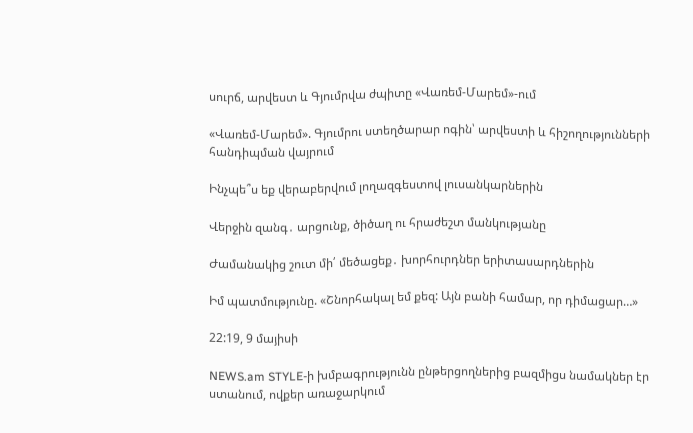սուրճ, արվեստ և Գյումրվա ժպիտը «Վառեմ-Մարեմ»-ում

«Վառեմ-Մարեմ». Գյումրու ստեղծարար ոգին՝ արվեստի և հիշողությունների հանդիպման վայրում

Ինչպե՞ս եք վերաբերվում լողազգեստով լուսանկարներին

Վերջին զանգ․ արցունք, ծիծաղ ու հրաժեշտ մանկությանը

Ժամանակից շուտ մի՛ մեծացեք․ խորհուրդներ երիտասարդներին

Իմ պատմությունը. «Շնորհակալ եմ քեզ: Այն բանի համար, որ դիմացար…»

22:19, 9 մայիսի

NEWS.am STYLE-ի խմբագրությունն ընթերցողներից բազմիցս նամակներ էր ստանում, ովքեր առաջարկում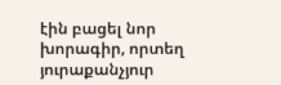էին բացել նոր խորագիր, որտեղ յուրաքանչյուր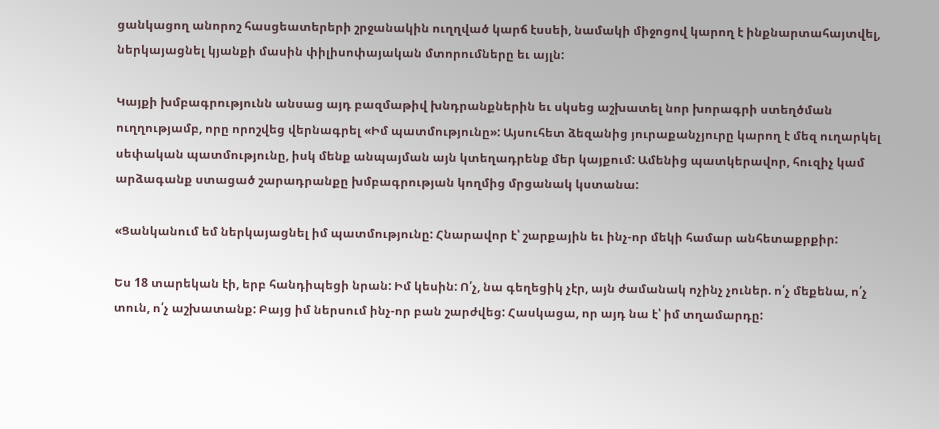ցանկացող անորոշ հասցեատերերի շրջանակին ուղղված կարճ էսսեի, նամակի միջոցով կարող է ինքնարտահայտվել, ներկայացնել կյանքի մասին փիլիսոփայական մտորումները եւ այլն:

Կայքի խմբագրությունն անսաց այդ բազմաթիվ խնդրանքներին եւ սկսեց աշխատել նոր խորագրի ստեղծման ուղղությամբ, որը որոշվեց վերնագրել «Իմ պատմությունը»: Այսուհետ ձեզանից յուրաքանչյուրը կարող է մեզ ուղարկել սեփական պատմությունը, իսկ մենք անպայման այն կտեղադրենք մեր կայքում: Ամենից պատկերավոր, հուզիչ կամ արձագանք ստացած շարադրանքը խմբագրության կողմից մրցանակ կստանա:

«Ցանկանում եմ ներկայացնել իմ պատմությունը: Հնարավոր է՝ շարքային եւ ինչ-որ մեկի համար անհետաքրքիր:

Ես 18 տարեկան էի, երբ հանդիպեցի նրան: Իմ կեսին: Ո՛չ, նա գեղեցիկ չէր, այն ժամանակ ոչինչ չուներ. ո՛չ մեքենա, ո՛չ տուն, ո՛չ աշխատանք: Բայց իմ ներսում ինչ-որ բան շարժվեց: Հասկացա, որ այդ նա է՝ իմ տղամարդը: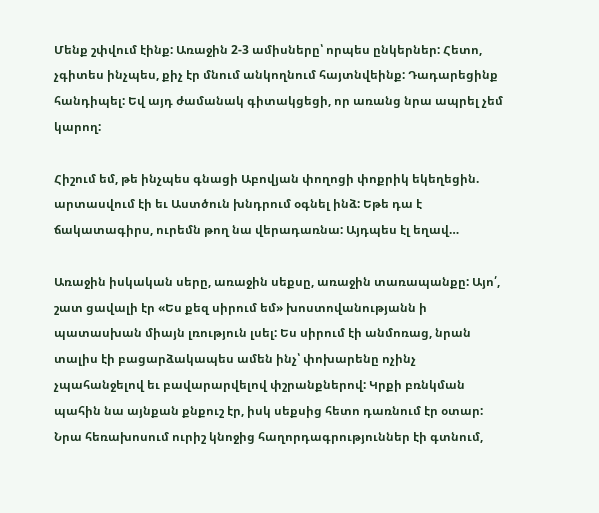Մենք շփվում էինք: Առաջին 2-3 ամիսները՝ որպես ընկերներ: Հետո, չգիտես ինչպես, քիչ էր մնում անկողնում հայտնվեինք: Դադարեցինք հանդիպել: Եվ այդ ժամանակ գիտակցեցի, որ առանց նրա ապրել չեմ կարող:

Հիշում եմ, թե ինչպես գնացի Աբովյան փողոցի փոքրիկ եկեղեցին. արտասվում էի եւ Աստծուն խնդրում օգնել ինձ: Եթե դա է ճակատագիրս, ուրեմն թող նա վերադառնա: Այդպես էլ եղավ…

Առաջին իսկական սերը, առաջին սեքսը, առաջին տառապանքը: Այո՛, շատ ցավալի էր «Ես քեզ սիրում եմ» խոստովանությանն ի պատասխան միայն լռություն լսել: Ես սիրում էի անմոռաց, նրան տալիս էի բացարձակապես ամեն ինչ՝ փոխարենը ոչինչ չպահանջելով եւ բավարարվելով փշրանքներով: Կրքի բռնկման պահին նա այնքան քնքուշ էր, իսկ սեքսից հետո դառնում էր օտար: Նրա հեռախոսում ուրիշ կնոջից հաղորդագրություններ էի գտնում,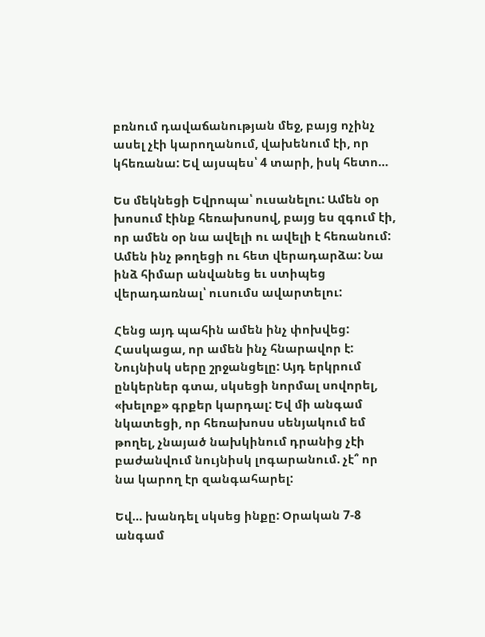բռնում դավաճանության մեջ, բայց ոչինչ ասել չէի կարողանում, վախենում էի, որ կհեռանա: Եվ այսպես՝ 4 տարի, իսկ հետո…

Ես մեկնեցի Եվրոպա՝ ուսանելու: Ամեն օր խոսում էինք հեռախոսով, բայց ես զգում էի, որ ամեն օր նա ավելի ու ավելի է հեռանում: Ամեն ինչ թողեցի ու հետ վերադարձա: Նա ինձ հիմար անվանեց եւ ստիպեց վերադառնալ՝ ուսումս ավարտելու:

Հենց այդ պահին ամեն ինչ փոխվեց: Հասկացա, որ ամեն ինչ հնարավոր է: Նույնիսկ սերը շրջանցելը: Այդ երկրում ընկերներ գտա, սկսեցի նորմալ սովորել, «խելոք» գրքեր կարդալ: Եվ մի անգամ նկատեցի, որ հեռախոսս սենյակում եմ թողել, չնայած նախկինում դրանից չէի բաժանվում նույնիսկ լոգարանում. չէ՞ որ նա կարող էր զանգահարել:

Եվ… խանդել սկսեց ինքը: Օրական 7-8 անգամ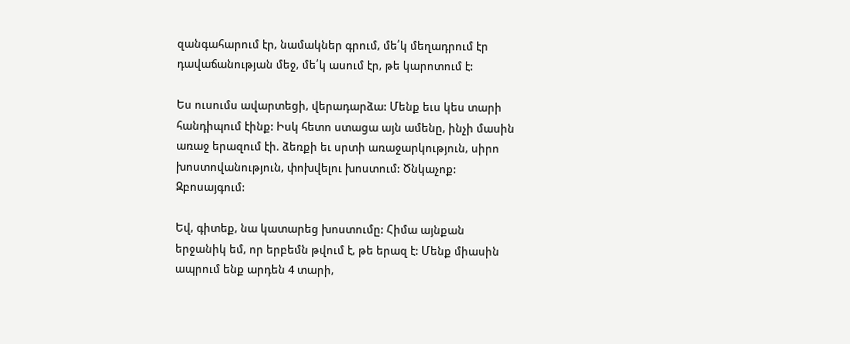զանգահարում էր, նամակներ գրում, մե՛կ մեղադրում էր դավաճանության մեջ, մե՛կ ասում էր, թե կարոտում է:

Ես ուսումս ավարտեցի, վերադարձա: Մենք եւս կես տարի հանդիպում էինք: Իսկ հետո ստացա այն ամենը, ինչի մասին առաջ երազում էի. ձեռքի եւ սրտի առաջարկություն, սիրո խոստովանություն, փոխվելու խոստում: Ծնկաչոք: Զբոսայգում:

Եվ, գիտեք, նա կատարեց խոստումը: Հիմա այնքան երջանիկ եմ, որ երբեմն թվում է, թե երազ է: Մենք միասին ապրում ենք արդեն 4 տարի,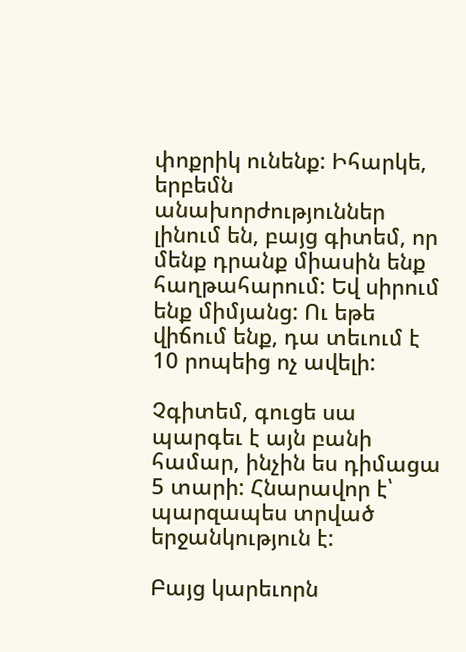փոքրիկ ունենք: Իհարկե, երբեմն անախորժություններ լինում են, բայց գիտեմ, որ մենք դրանք միասին ենք հաղթահարում: Եվ սիրում ենք միմյանց: Ու եթե վիճում ենք, դա տեւում է 10 րոպեից ոչ ավելի:

Չգիտեմ, գուցե սա պարգեւ է այն բանի համար, ինչին ես դիմացա 5 տարի: Հնարավոր է՝ պարզապես տրված երջանկություն է:

Բայց կարեւորն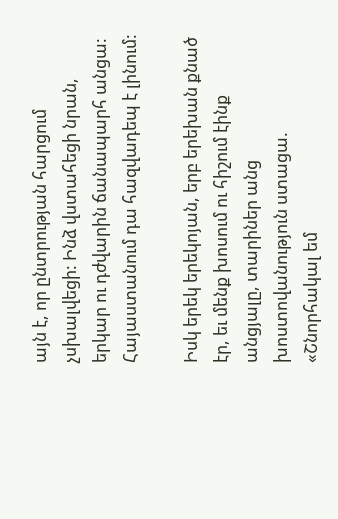այն է, որ ընտրության հարցում չսխալվեցի: Ինձ վստահեցի նրան, երկար ու դժվարին ճանապարհ անցա: Հայաստանում դա հազվադեպ է լինում:

Իսկ երեկ երեկոյան, երբ երեխան քնած էր, եւ մենք խոսում ու հիշում էինք անցյալը, տարիներ անց խոստովանություն ստացա. «Շնորհակալ եմ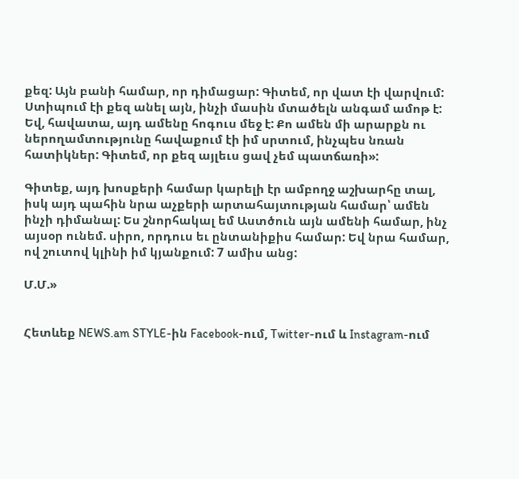քեզ: Այն բանի համար, որ դիմացար: Գիտեմ, որ վատ էի վարվում: Ստիպում էի քեզ անել այն, ինչի մասին մտածելն անգամ ամոթ է: Եվ, հավատա, այդ ամենը հոգուս մեջ է: Քո ամեն մի արարքն ու ներողամտությունը հավաքում էի իմ սրտում, ինչպես նռան հատիկներ: Գիտեմ, որ քեզ այլեւս ցավ չեմ պատճառի»:

Գիտեք, այդ խոսքերի համար կարելի էր ամբողջ աշխարհը տալ, իսկ այդ պահին նրա աչքերի արտահայտության համար՝ ամեն ինչի դիմանալ: Ես շնորհակալ եմ Աստծուն այն ամենի համար, ինչ այսօր ունեմ. սիրո, որդուս եւ ընտանիքիս համար: Եվ նրա համար, ով շուտով կլինի իմ կյանքում: 7 ամիս անց:

Մ.Մ.»


Հետևեք NEWS.am STYLE-ին Facebook-ում, Twitter-ում և Instagram-ում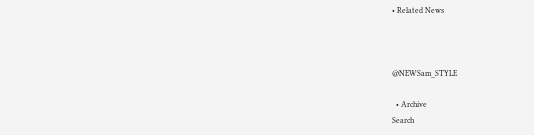• Related News



@NEWSam_STYLE

  • Archive
Search